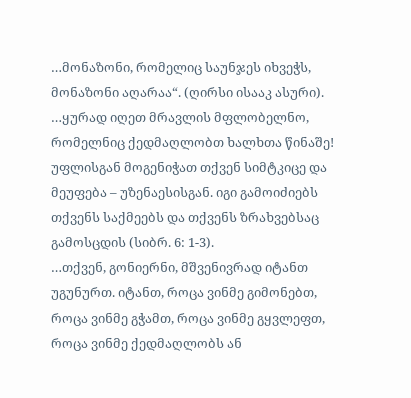…მონაზონი, რომელიც საუნჯეს იხვეჭს, მონაზონი აღარაა“. (ღირსი ისააკ ასური).
…ყურად იღეთ მრავლის მფლობელნო, რომელნიც ქედმაღლობთ ხალხთა წინაშე! უფლისგან მოგენიჭათ თქვენ სიმტკიცე და მეუფება – უზენაესისგან. იგი გამოიძიებს თქვენს საქმეებს და თქვენს ზრახვებსაც გამოსცდის (სიბრ. 6: 1-3).
…თქვენ, გონიერნი, მშვენივრად იტანთ უგუნურთ. იტანთ, როცა ვინმე გიმონებთ, როცა ვინმე გჭამთ, როცა ვინმე გყვლეფთ, როცა ვინმე ქედმაღლობს ან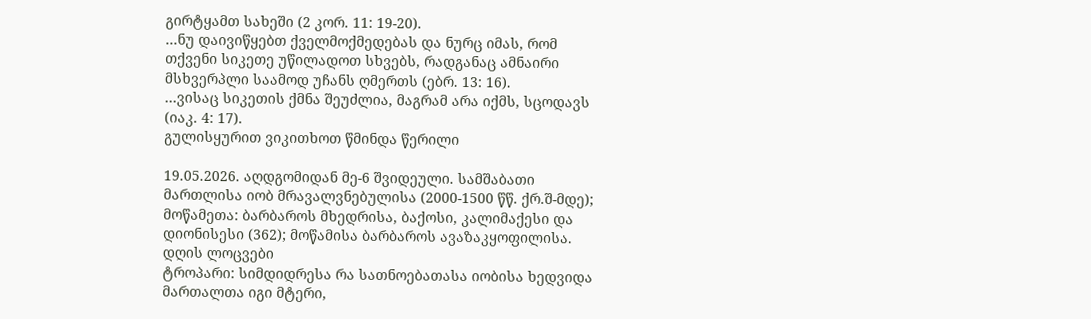გირტყამთ სახეში (2 კორ. 11: 19-20).
…ნუ დაივიწყებთ ქველმოქმედებას და ნურც იმას, რომ თქვენი სიკეთე უწილადოთ სხვებს, რადგანაც ამნაირი მსხვერპლი საამოდ უჩანს ღმერთს (ებრ. 13: 16).
…ვისაც სიკეთის ქმნა შეუძლია, მაგრამ არა იქმს, სცოდავს (იაკ. 4: 17).
გულისყურით ვიკითხოთ წმინდა წერილი

19.05.2026. აღდგომიდან მე-6 შვიდეული. სამშაბათი
მართლისა იობ მრავალვნებულისა (2000-1500 წწ. ქრ.შ-მდე); მოწამეთა: ბარბაროს მხედრისა, ბაქოსი, კალიმაქესი და დიონისესი (362); მოწამისა ბარბაროს ავაზაკყოფილისა.
დღის ლოცვები
ტროპარი: სიმდიდრესა რა სათნოებათასა იობისა ხედვიდა მართალთა იგი მტერი,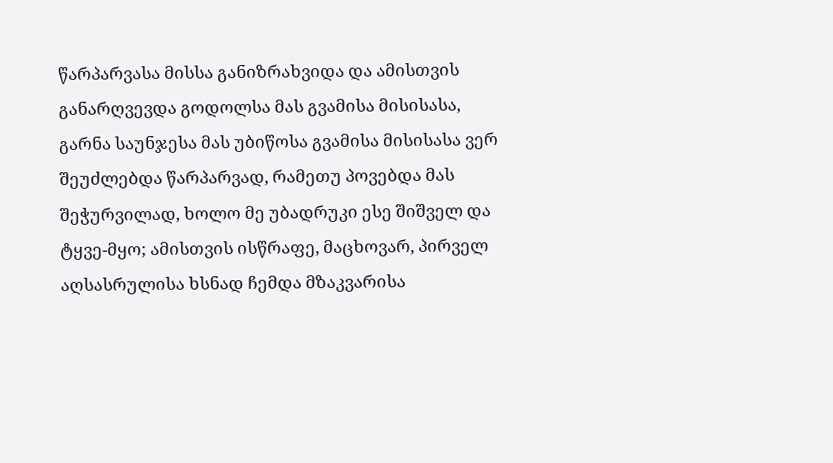წარპარვასა მისსა განიზრახვიდა და ამისთვის განარღვევდა გოდოლსა მას გვამისა მისისასა, გარნა საუნჯესა მას უბიწოსა გვამისა მისისასა ვერ შეუძლებდა წარპარვად, რამეთუ პოვებდა მას შეჭურვილად, ხოლო მე უბადრუკი ესე შიშველ და ტყვე-მყო; ამისთვის ისწრაფე, მაცხოვარ, პირველ აღსასრულისა ხსნად ჩემდა მზაკვარისა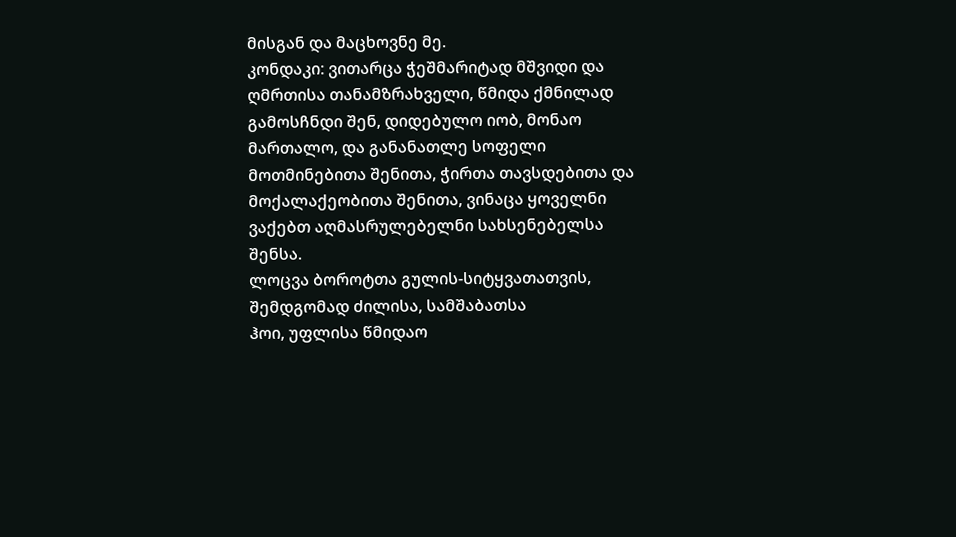მისგან და მაცხოვნე მე.
კონდაკი: ვითარცა ჭეშმარიტად მშვიდი და ღმრთისა თანამზრახველი, წმიდა ქმნილად გამოსჩნდი შენ, დიდებულო იობ, მონაო მართალო, და განანათლე სოფელი მოთმინებითა შენითა, ჭირთა თავსდებითა და მოქალაქეობითა შენითა, ვინაცა ყოველნი ვაქებთ აღმასრულებელნი სახსენებელსა შენსა.
ლოცვა ბოროტთა გულის-სიტყვათათვის, შემდგომად ძილისა, სამშაბათსა
ჰოი, უფლისა წმიდაო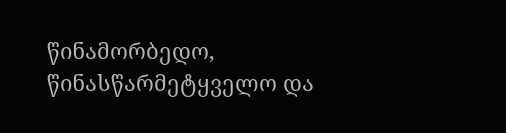წინამორბედო, წინასწარმეტყველო და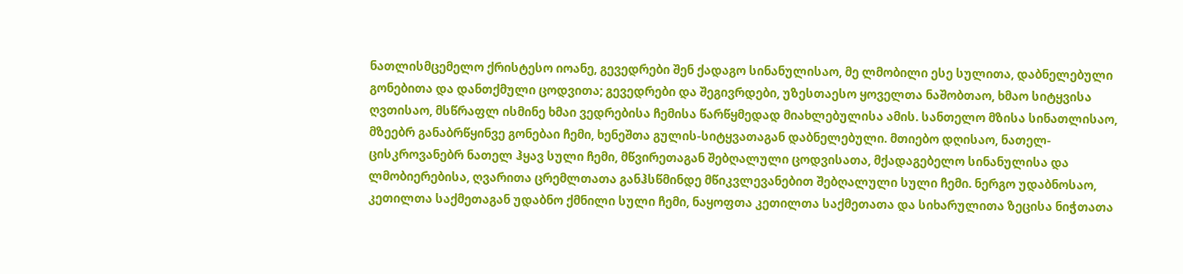ნათლისმცემელო ქრისტესო იოანე, გევედრები შენ ქადაგო სინანულისაო, მე ლმობილი ესე სულითა, დაბნელებული გონებითა და დანთქმული ცოდვითა; გევედრები და შეგივრდები, უზესთაესო ყოველთა ნაშობთაო, ხმაო სიტყვისა ღვთისაო, მსწრაფლ ისმინე ხმაი ვედრებისა ჩემისა წარწყმედად მიახლებულისა ამის. სანთელო მზისა სინათლისაო, მზეებრ განაბრწყინვე გონებაი ჩემი, ხენეშთა გულის-სიტყვათაგან დაბნელებული. მთიებო დღისაო, ნათელ-ცისკროვანებრ ნათელ ჰყავ სული ჩემი, მწვირეთაგან შებღალული ცოდვისათა, მქადაგებელო სინანულისა და ლმობიერებისა, ღვარითა ცრემლთათა განჰსწმინდე მწიკვლევანებით შებღალული სული ჩემი. ნერგო უდაბნოსაო, კეთილთა საქმეთაგან უდაბნო ქმნილი სული ჩემი, ნაყოფთა კეთილთა საქმეთათა და სიხარულითა ზეცისა ნიჭთათა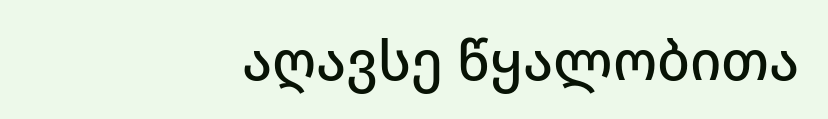აღავსე წყალობითა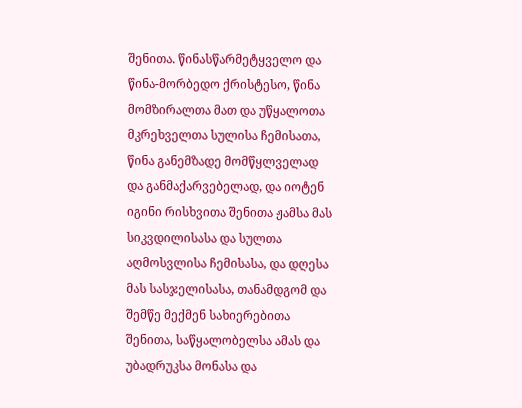შენითა. წინასწარმეტყველო და წინა-მორბედო ქრისტესო, წინა მომზირალთა მათ და უწყალოთა მკრეხველთა სულისა ჩემისათა, წინა განემზადე მომწყლველად და განმაქარვებელად, და იოტენ იგინი რისხვითა შენითა ჟამსა მას სიკვდილისასა და სულთა აღმოსვლისა ჩემისასა, და დღესა მას სასჯელისასა, თანამდგომ და შემწე მექმენ სახიერებითა შენითა, საწყალობელსა ამას და უბადრუკსა მონასა და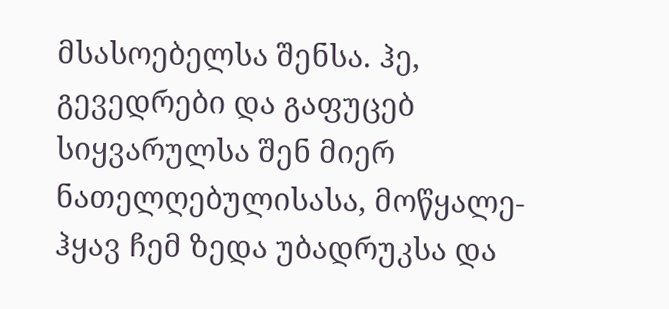მსასოებელსა შენსა. ჰე, გევედრები და გაფუცებ სიყვარულსა შენ მიერ ნათელღებულისასა, მოწყალე-ჰყავ ჩემ ზედა უბადრუკსა და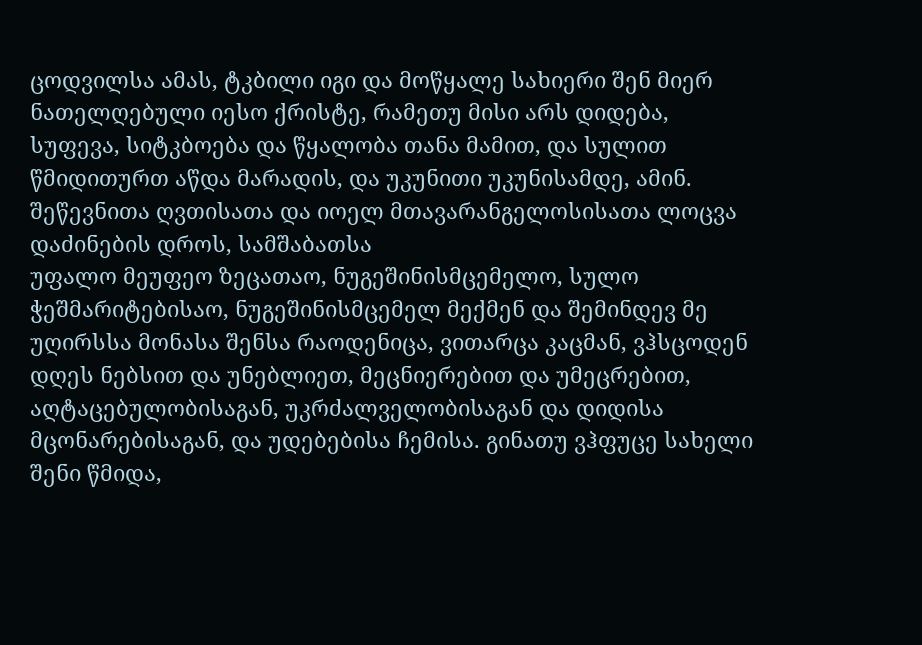ცოდვილსა ამას, ტკბილი იგი და მოწყალე სახიერი შენ მიერ ნათელღებული იესო ქრისტე, რამეთუ მისი არს დიდება, სუფევა, სიტკბოება და წყალობა თანა მამით, და სულით წმიდითურთ აწდა მარადის, და უკუნითი უკუნისამდე, ამინ.
შეწევნითა ღვთისათა და იოელ მთავარანგელოსისათა ლოცვა დაძინების დროს, სამშაბათსა
უფალო მეუფეო ზეცათაო, ნუგეშინისმცემელო, სულო ჭეშმარიტებისაო, ნუგეშინისმცემელ მექმენ და შემინდევ მე უღირსსა მონასა შენსა რაოდენიცა, ვითარცა კაცმან, ვჰსცოდენ დღეს ნებსით და უნებლიეთ, მეცნიერებით და უმეცრებით, აღტაცებულობისაგან, უკრძალველობისაგან და დიდისა მცონარებისაგან, და უდებებისა ჩემისა. გინათუ ვჰფუცე სახელი შენი წმიდა,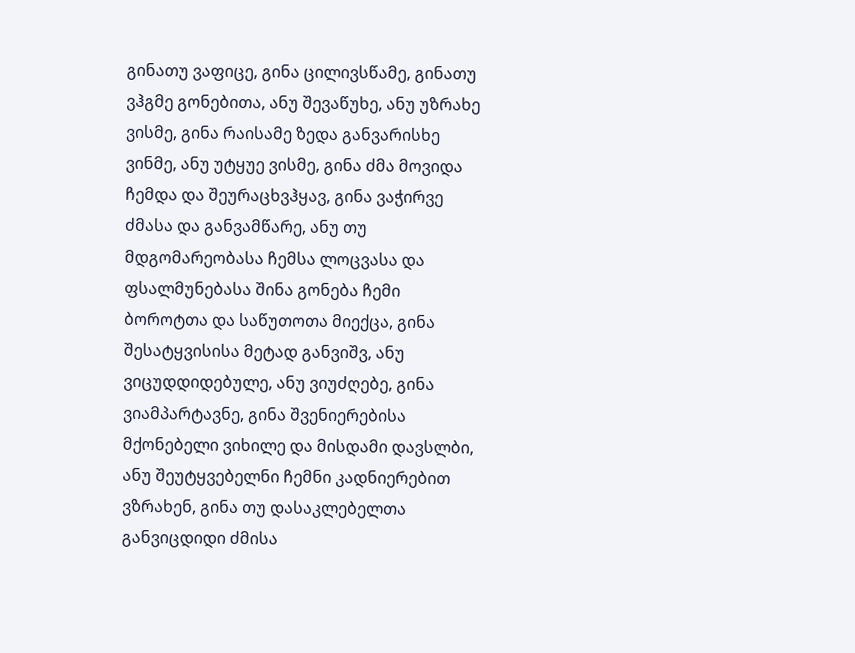გინათუ ვაფიცე, გინა ცილივსწამე, გინათუ ვჰგმე გონებითა, ანუ შევაწუხე, ანუ უზრახე ვისმე, გინა რაისამე ზედა განვარისხე ვინმე, ანუ უტყუე ვისმე, გინა ძმა მოვიდა ჩემდა და შეურაცხვჰყავ, გინა ვაჭირვე ძმასა და განვამწარე, ანუ თუ მდგომარეობასა ჩემსა ლოცვასა და ფსალმუნებასა შინა გონება ჩემი ბოროტთა და საწუთოთა მიექცა, გინა შესატყვისისა მეტად განვიშვ, ანუ ვიცუდდიდებულე, ანუ ვიუძღებე, გინა ვიამპარტავნე, გინა შვენიერებისა მქონებელი ვიხილე და მისდამი დავსლბი, ანუ შეუტყვებელნი ჩემნი კადნიერებით ვზრახენ, გინა თუ დასაკლებელთა განვიცდიდი ძმისა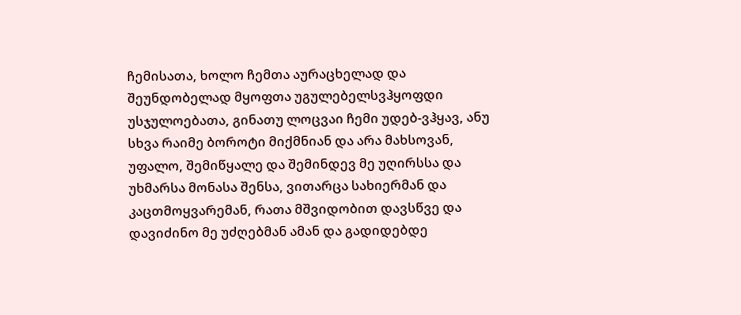ჩემისათა, ხოლო ჩემთა აურაცხელად და შეუნდობელად მყოფთა უგულებელსვჰყოფდი უსჯულოებათა, გინათუ ლოცვაი ჩემი უდებ-ვჰყავ, ანუ სხვა რაიმე ბოროტი მიქმნიან და არა მახსოვან, უფალო, შემიწყალე და შემინდევ მე უღირსსა და უხმარსა მონასა შენსა, ვითარცა სახიერმან და კაცთმოყვარემან, რათა მშვიდობით დავსწვე და დავიძინო მე უძღებმან ამან და გადიდებდე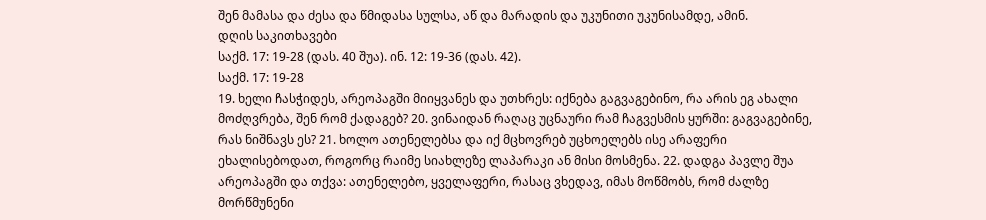შენ მამასა და ძესა და წმიდასა სულსა, აწ და მარადის და უკუნითი უკუნისამდე, ამინ.
დღის საკითხავები
საქმ. 17: 19-28 (დას. 40 შუა). ინ. 12: 19-36 (დას. 42).
საქმ. 17: 19-28
19. ხელი ჩასჭიდეს, არეოპაგში მიიყვანეს და უთხრეს: იქნება გაგვაგებინო, რა არის ეგ ახალი მოძღვრება, შენ რომ ქადაგებ? 20. ვინაიდან რაღაც უცნაური რამ ჩაგვესმის ყურში: გაგვაგებინე, რას ნიშნავს ეს? 21. ხოლო ათენელებსა და იქ მცხოვრებ უცხოელებს ისე არაფერი ეხალისებოდათ, როგორც რაიმე სიახლეზე ლაპარაკი ან მისი მოსმენა. 22. დადგა პავლე შუა არეოპაგში და თქვა: ათენელებო, ყველაფერი, რასაც ვხედავ, იმას მოწმობს, რომ ძალზე მორწმუნენი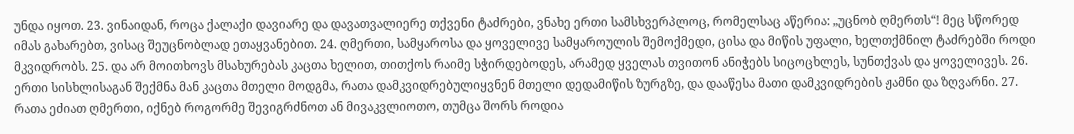უნდა იყოთ. 23. ვინაიდან, როცა ქალაქი დავიარე და დავათვალიერე თქვენი ტაძრები, ვნახე ერთი სამსხვერპლოც, რომელსაც აწერია: „უცნობ ღმერთს“! მეც სწორედ იმას გახარებთ, ვისაც შეუცნობლად ეთაყვანებით. 24. ღმერთი, სამყაროსა და ყოველივე სამყაროულის შემოქმედი, ცისა და მიწის უფალი, ხელთქმნილ ტაძრებში როდი მკვიდრობს. 25. და არ მოითხოვს მსახურებას კაცთა ხელით, თითქოს რაიმე სჭირდებოდეს, არამედ ყველას თვითონ ანიჭებს სიცოცხლეს, სუნთქვას და ყოველივეს. 26. ერთი სისხლისაგან შექმნა მან კაცთა მთელი მოდგმა, რათა დამკვიდრებულიყვნენ მთელი დედამიწის ზურგზე, და დააწესა მათი დამკვიდრების ჟამნი და ზღვარნი. 27. რათა ეძიათ ღმერთი, იქნებ როგორმე შევიგრძნოთ ან მივაკვლიოთო, თუმცა შორს როდია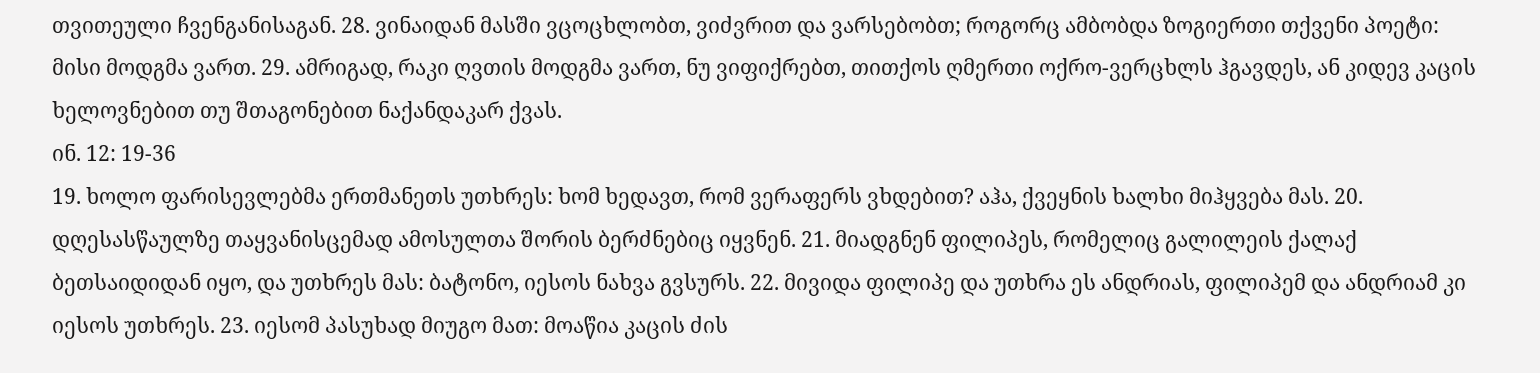თვითეული ჩვენგანისაგან. 28. ვინაიდან მასში ვცოცხლობთ, ვიძვრით და ვარსებობთ; როგორც ამბობდა ზოგიერთი თქვენი პოეტი: მისი მოდგმა ვართ. 29. ამრიგად, რაკი ღვთის მოდგმა ვართ, ნუ ვიფიქრებთ, თითქოს ღმერთი ოქრო-ვერცხლს ჰგავდეს, ან კიდევ კაცის ხელოვნებით თუ შთაგონებით ნაქანდაკარ ქვას.
ინ. 12: 19-36
19. ხოლო ფარისევლებმა ერთმანეთს უთხრეს: ხომ ხედავთ, რომ ვერაფერს ვხდებით? აჰა, ქვეყნის ხალხი მიჰყვება მას. 20. დღესასწაულზე თაყვანისცემად ამოსულთა შორის ბერძნებიც იყვნენ. 21. მიადგნენ ფილიპეს, რომელიც გალილეის ქალაქ ბეთსაიდიდან იყო, და უთხრეს მას: ბატონო, იესოს ნახვა გვსურს. 22. მივიდა ფილიპე და უთხრა ეს ანდრიას, ფილიპემ და ანდრიამ კი იესოს უთხრეს. 23. იესომ პასუხად მიუგო მათ: მოაწია კაცის ძის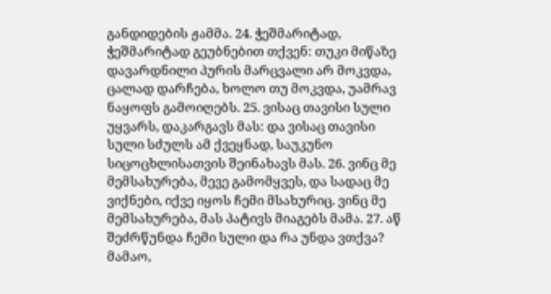განდიდების ჟამმა. 24. ჭეშმარიტად, ჭეშმარიტად გეუბნებით თქვენ: თუკი მიწაზე დავარდნილი პურის მარცვალი არ მოკვდა, ცალად დარჩება, ხოლო თუ მოკვდა, უამრავ ნაყოფს გამოიღებს. 25. ვისაც თავისი სული უყვარს, დაკარგავს მას: და ვისაც თავისი სული სძულს ამ ქვეყნად, საუკუნო სიცოცხლისათვის შეინახავს მას. 26. ვინც მე მემსახურება, მევე გამომყვეს, და სადაც მე ვიქნები, იქვე იყოს ჩემი მსახურიც. ვინც მე მემსახურება, მას პატივს მიაგებს მამა. 27. აწ შეძრწუნდა ჩემი სული და რა უნდა ვთქვა? მამაო,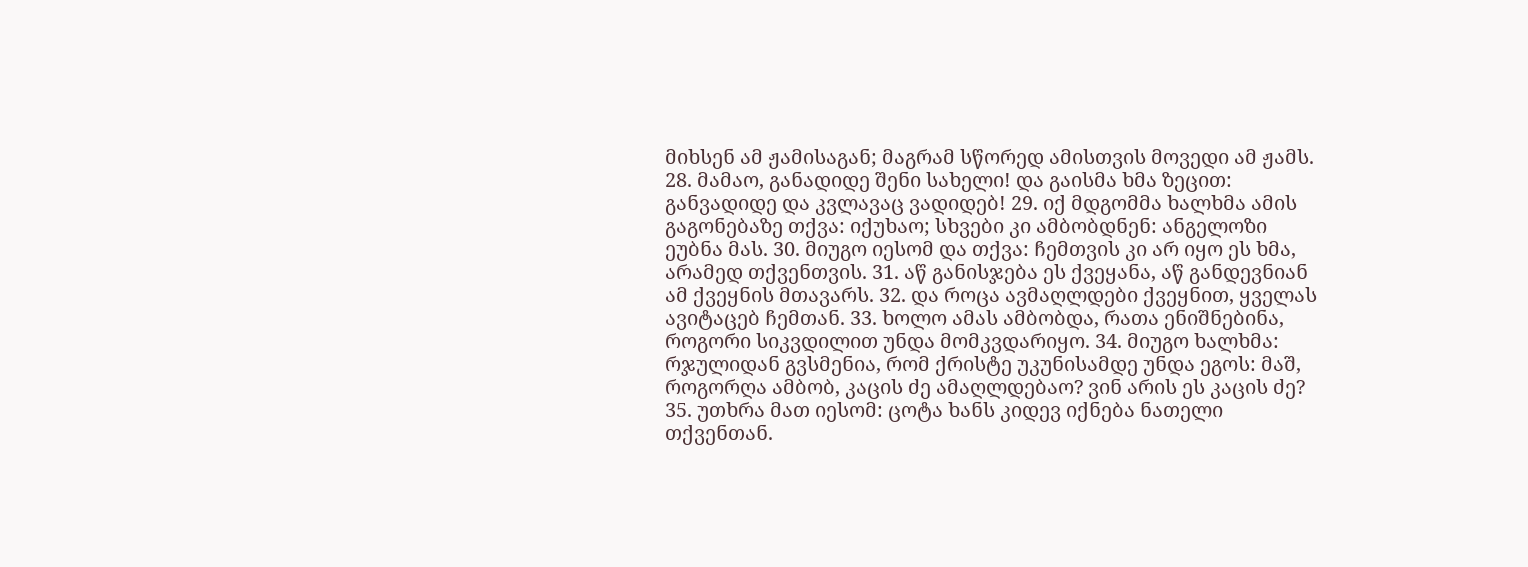მიხსენ ამ ჟამისაგან; მაგრამ სწორედ ამისთვის მოვედი ამ ჟამს. 28. მამაო, განადიდე შენი სახელი! და გაისმა ხმა ზეცით: განვადიდე და კვლავაც ვადიდებ! 29. იქ მდგომმა ხალხმა ამის გაგონებაზე თქვა: იქუხაო; სხვები კი ამბობდნენ: ანგელოზი ეუბნა მას. 30. მიუგო იესომ და თქვა: ჩემთვის კი არ იყო ეს ხმა, არამედ თქვენთვის. 31. აწ განისჯება ეს ქვეყანა, აწ განდევნიან ამ ქვეყნის მთავარს. 32. და როცა ავმაღლდები ქვეყნით, ყველას ავიტაცებ ჩემთან. 33. ხოლო ამას ამბობდა, რათა ენიშნებინა, როგორი სიკვდილით უნდა მომკვდარიყო. 34. მიუგო ხალხმა: რჯულიდან გვსმენია, რომ ქრისტე უკუნისამდე უნდა ეგოს: მაშ, როგორღა ამბობ, კაცის ძე ამაღლდებაო? ვინ არის ეს კაცის ძე? 35. უთხრა მათ იესომ: ცოტა ხანს კიდევ იქნება ნათელი თქვენთან.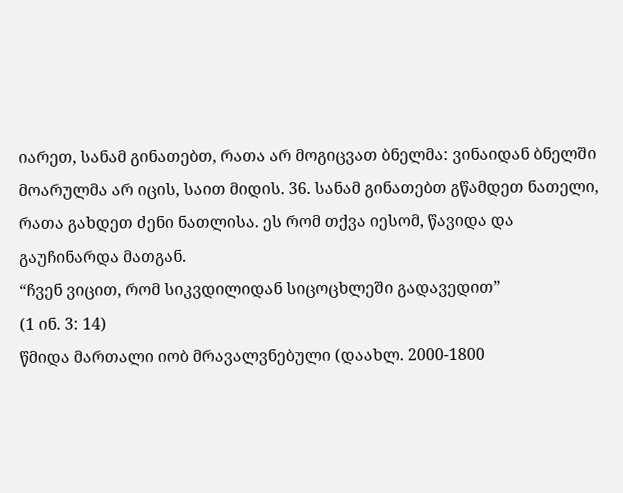იარეთ, სანამ გინათებთ, რათა არ მოგიცვათ ბნელმა: ვინაიდან ბნელში მოარულმა არ იცის, საით მიდის. 36. სანამ გინათებთ გწამდეთ ნათელი, რათა გახდეთ ძენი ნათლისა. ეს რომ თქვა იესომ, წავიდა და გაუჩინარდა მათგან.
“ჩვენ ვიცით, რომ სიკვდილიდან სიცოცხლეში გადავედით”
(1 ინ. 3: 14)
წმიდა მართალი იობ მრავალვნებული (დაახლ. 2000-1800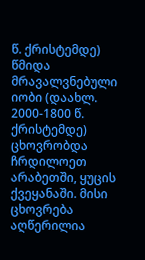წ. ქრისტემდე)
წმიდა მრავალვნებული იობი (დაახლ. 2000-1800 წ. ქრისტემდე) ცხოვრობდა ჩრდილოეთ არაბეთში, ყუცის ქვეყანაში. მისი ცხოვრება აღწერილია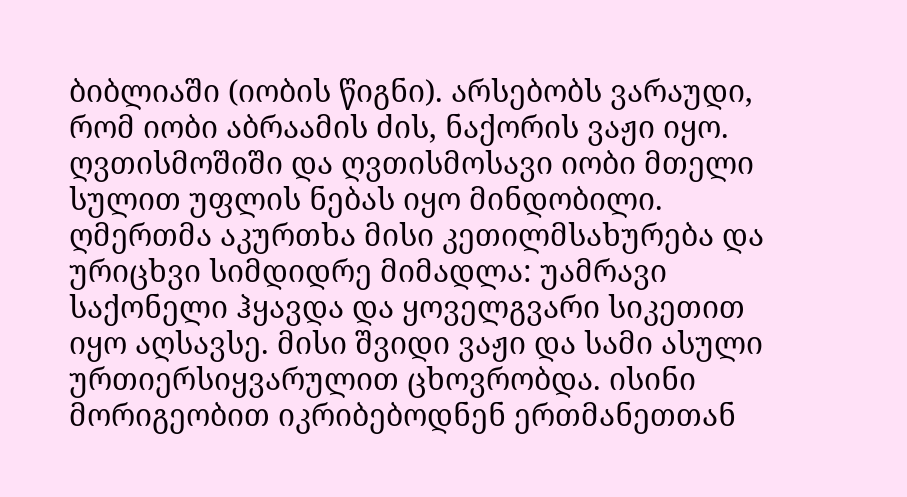ბიბლიაში (იობის წიგნი). არსებობს ვარაუდი, რომ იობი აბრაამის ძის, ნაქორის ვაჟი იყო. ღვთისმოშიში და ღვთისმოსავი იობი მთელი სულით უფლის ნებას იყო მინდობილი. ღმერთმა აკურთხა მისი კეთილმსახურება და ურიცხვი სიმდიდრე მიმადლა: უამრავი საქონელი ჰყავდა და ყოველგვარი სიკეთით იყო აღსავსე. მისი შვიდი ვაჟი და სამი ასული ურთიერსიყვარულით ცხოვრობდა. ისინი მორიგეობით იკრიბებოდნენ ერთმანეთთან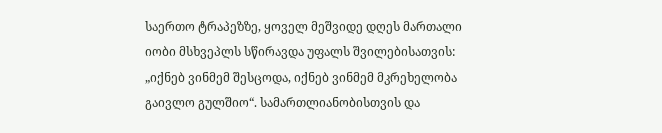საერთო ტრაპეზზე, ყოველ მეშვიდე დღეს მართალი იობი მსხვეპლს სწირავდა უფალს შვილებისათვის: „იქნებ ვინმემ შესცოდა, იქნებ ვინმემ მკრეხელობა გაივლო გულშიო“. სამართლიანობისთვის და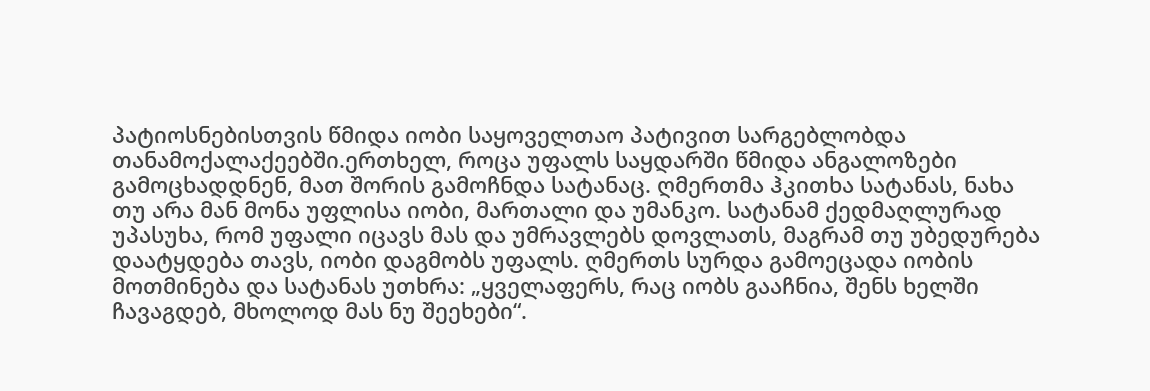პატიოსნებისთვის წმიდა იობი საყოველთაო პატივით სარგებლობდა თანამოქალაქეებში.ერთხელ, როცა უფალს საყდარში წმიდა ანგალოზები გამოცხადდნენ, მათ შორის გამოჩნდა სატანაც. ღმერთმა ჰკითხა სატანას, ნახა თუ არა მან მონა უფლისა იობი, მართალი და უმანკო. სატანამ ქედმაღლურად უპასუხა, რომ უფალი იცავს მას და უმრავლებს დოვლათს, მაგრამ თუ უბედურება დაატყდება თავს, იობი დაგმობს უფალს. ღმერთს სურდა გამოეცადა იობის მოთმინება და სატანას უთხრა: „ყველაფერს, რაც იობს გააჩნია, შენს ხელში ჩავაგდებ, მხოლოდ მას ნუ შეეხები“.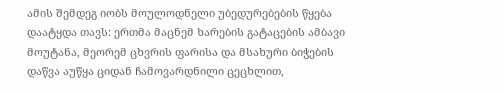ამის შემდეგ იობს მოულოდნელი უბედურებების წყება დაატყდა თავს: ერთმა მაცნემ ხარების გატაცების ამბავი მოუტანა, მეორემ ცხვრის ფარისა და მსახური ბიჭების დაწვა აუწყა ციდან ჩამოვარდნილი ცეცხლით,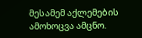მესამემ აქლემების ამოხოცვა ამცნო.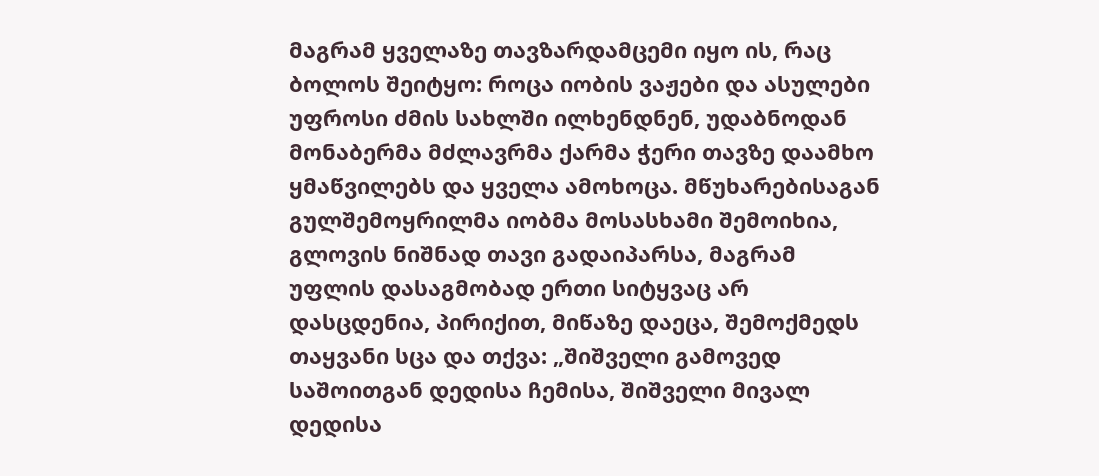მაგრამ ყველაზე თავზარდამცემი იყო ის, რაც ბოლოს შეიტყო: როცა იობის ვაჟები და ასულები უფროსი ძმის სახლში ილხენდნენ, უდაბნოდან მონაბერმა მძლავრმა ქარმა ჭერი თავზე დაამხო ყმაწვილებს და ყველა ამოხოცა. მწუხარებისაგან გულშემოყრილმა იობმა მოსასხამი შემოიხია, გლოვის ნიშნად თავი გადაიპარსა, მაგრამ უფლის დასაგმობად ერთი სიტყვაც არ დასცდენია, პირიქით, მიწაზე დაეცა, შემოქმედს თაყვანი სცა და თქვა: „შიშველი გამოვედ საშოითგან დედისა ჩემისა, შიშველი მივალ დედისა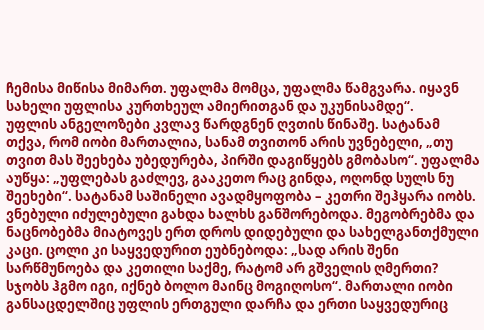ჩემისა მიწისა მიმართ. უფალმა მომცა, უფალმა წამგვარა. იყავნ სახელი უფლისა კურთხეულ ამიერითგან და უკუნისამდე“.
უფლის ანგელოზები კვლავ წარდგნენ ღვთის წინაშე. სატანამ თქვა, რომ იობი მართალია, სანამ თვითონ არის უვნებელი, „თუ თვით მას შეეხება უბედურება, პირში დაგიწყებს გმობასო“. უფალმა აუწყა: „უფლებას გაძლევ, გააკეთო რაც გინდა, ოღონდ სულს ნუ შეეხები“. სატანამ საშინელი ავადმყოფობა – კეთრი შეჰყარა იობს. ვნებული იძულებული გახდა ხალხს განშორებოდა. მეგობრებმა და ნაცნობებმა მიატოვეს ერთ დროს დიდებული და სახელგანთქმული კაცი. ცოლი კი საყვედურით ეუბნებოდა: „სად არის შენი სარწმუნოება და კეთილი საქმე, რატომ არ გშველის ღმერთი? სჯობს ჰგმო იგი, იქნებ ბოლო მაინც მოგიღოსო“. მართალი იობი განსაცდელშიც უფლის ერთგული დარჩა და ერთი საყვედურიც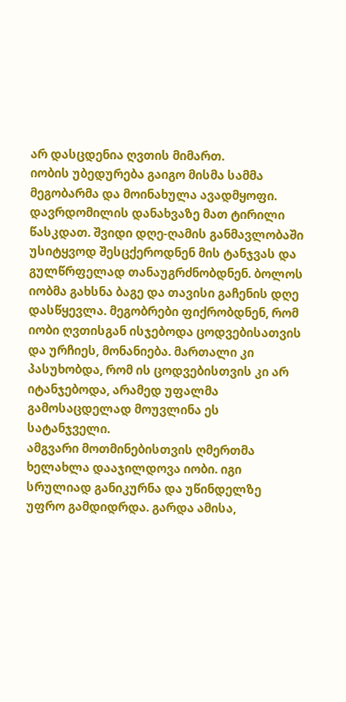არ დასცდენია ღვთის მიმართ.
იობის უბედურება გაიგო მისმა სამმა მეგობარმა და მოინახულა ავადმყოფი. დავრდომილის დანახვაზე მათ ტირილი წასკდათ. შვიდი დღე-ღამის განმავლობაში უსიტყვოდ შესცქეროდნენ მის ტანჯვას და გულწრფელად თანაუგრძნობდნენ. ბოლოს იობმა გახსნა ბაგე და თავისი გაჩენის დღე დასწყევლა. მეგობრები ფიქრობდნენ, რომ იობი ღვთისგან ისჯებოდა ცოდვებისათვის და ურჩიეს, მონანიება. მართალი კი პასუხობდა, რომ ის ცოდვებისთვის კი არ იტანჯებოდა, არამედ უფალმა გამოსაცდელად მოუვლინა ეს სატანჯველი.
ამგვარი მოთმინებისთვის ღმერთმა ხელახლა დააჯილდოვა იობი. იგი სრულიად განიკურნა და უწინდელზე უფრო გამდიდრდა. გარდა ამისა,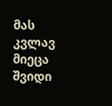მას კვლავ მიეცა შვიდი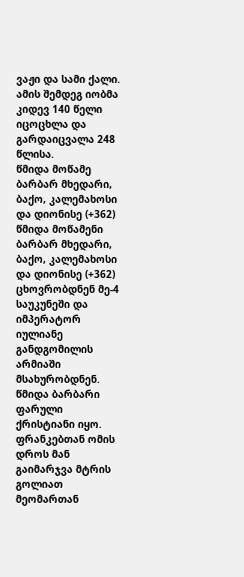ვაჟი და სამი ქალი. ამის შემდეგ იობმა კიდევ 140 წელი იცოცხლა და გარდაიცვალა 248 წლისა.
წმიდა მოწამე ბარბარ მხედარი, ბაქო, კალემახოსი და დიონისე (+362)
წმიდა მოწამენი ბარბარ მხედარი, ბაქო, კალემახოსი და დიონისე (+362) ცხოვრობდნენ მე-4 საუკუნეში და იმპერატორ იულიანე განდგომილის არმიაში მსახურობდნენ. წმიდა ბარბარი ფარული ქრისტიანი იყო. ფრანკებთან ომის დროს მან გაიმარჯვა მტრის გოლიათ მეომართან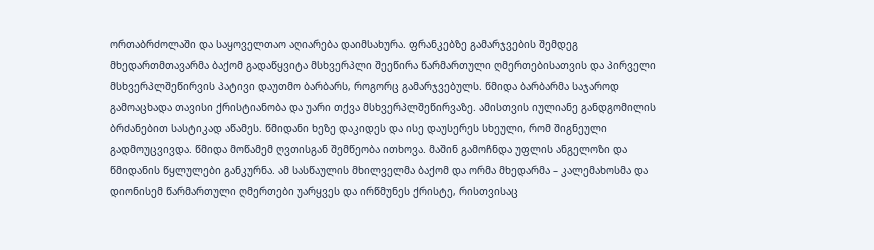ორთაბრძოლაში და საყოველთაო აღიარება დაიმსახურა. ფრანკებზე გამარჯვების შემდეგ მხედართმთავარმა ბაქომ გადაწყვიტა მსხვერპლი შეეწირა წარმართული ღმერთებისათვის და პირველი მსხვერპლშეწირვის პატივი დაუთმო ბარბარს, როგორც გამარჯვებულს. წმიდა ბარბარმა საჯაროდ გამოაცხადა თავისი ქრისტიანობა და უარი თქვა მსხვერპლშეწირვაზე. ამისთვის იულიანე განდგომილის ბრძანებით სასტიკად აწამეს. წმიდანი ხეზე დაკიდეს და ისე დაუსერეს სხეული, რომ შიგნეული გადმოუცვივდა. წმიდა მოწამემ ღვთისგან შემწეობა ითხოვა. მაშინ გამოჩნდა უფლის ანგელოზი და წმიდანის წყლულები განკურნა. ამ სასწაულის მხილველმა ბაქომ და ორმა მხედარმა – კალემახოსმა და დიონისემ წარმართული ღმერთები უარყვეს და ირწმუნეს ქრისტე, რისთვისაც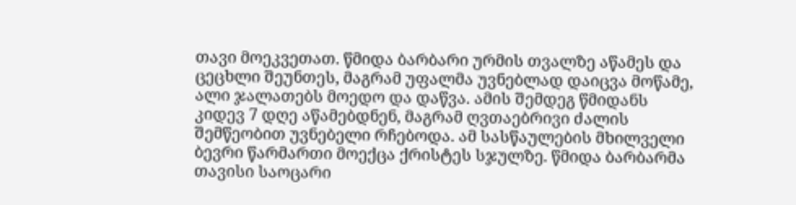თავი მოეკვეთათ. წმიდა ბარბარი ურმის თვალზე აწამეს და ცეცხლი შეუნთეს, მაგრამ უფალმა უვნებლად დაიცვა მოწამე, ალი ჯალათებს მოედო და დაწვა. ამის შემდეგ წმიდანს კიდევ 7 დღე აწამებდნენ, მაგრამ ღვთაებრივი ძალის შემწეობით უვნებელი რჩებოდა. ამ სასწაულების მხილველი ბევრი წარმართი მოექცა ქრისტეს სჯულზე. წმიდა ბარბარმა თავისი საოცარი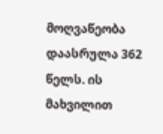მოღვაწეობა დაასრულა 362 წელს. ის მახვილით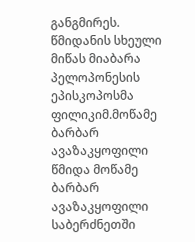განგმირეს. წმიდანის სხეული მიწას მიაბარა პელოპონესის ეპისკოპოსმა ფილიკიმ.მოწამე ბარბარ ავაზაკყოფილი
წმიდა მოწამე ბარბარ ავაზაკყოფილი საბერძნეთში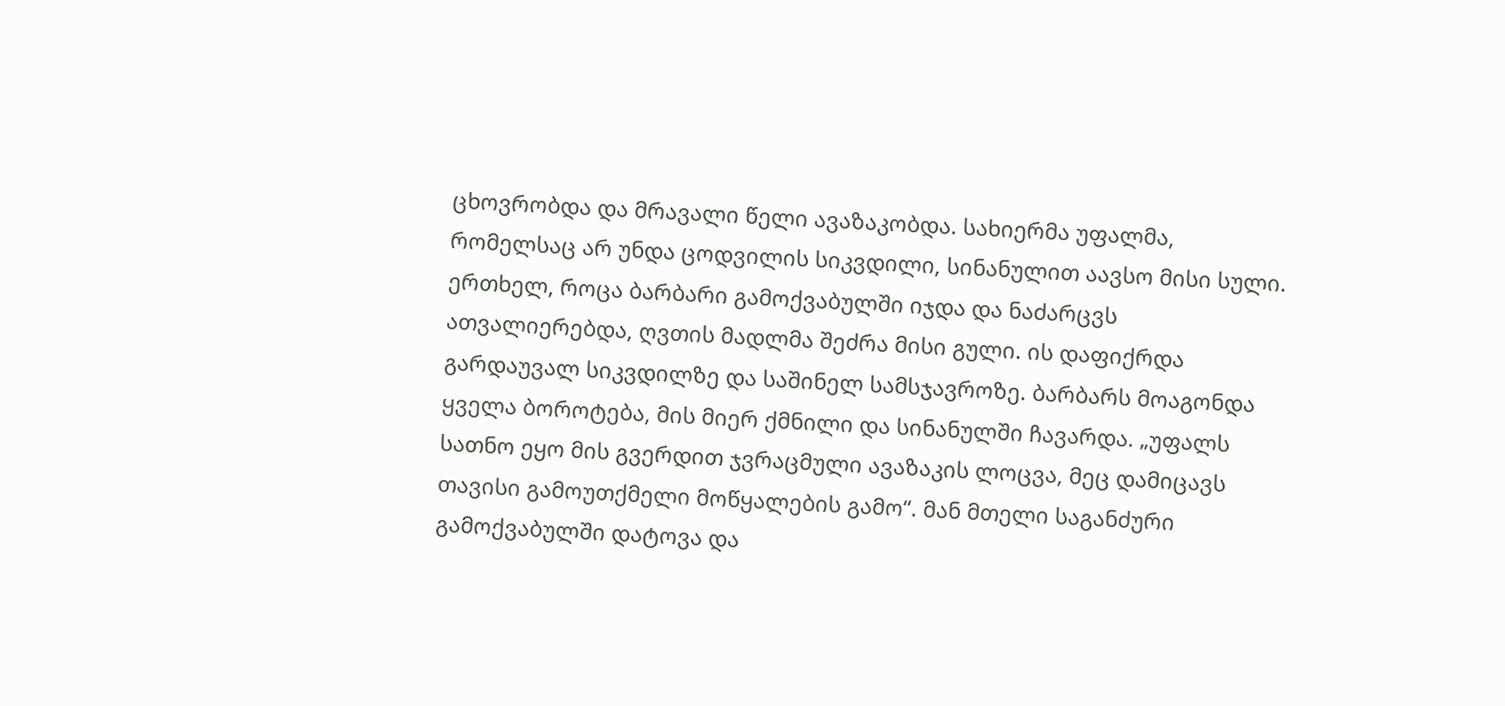ცხოვრობდა და მრავალი წელი ავაზაკობდა. სახიერმა უფალმა, რომელსაც არ უნდა ცოდვილის სიკვდილი, სინანულით აავსო მისი სული. ერთხელ, როცა ბარბარი გამოქვაბულში იჯდა და ნაძარცვს ათვალიერებდა, ღვთის მადლმა შეძრა მისი გული. ის დაფიქრდა გარდაუვალ სიკვდილზე და საშინელ სამსჯავროზე. ბარბარს მოაგონდა ყველა ბოროტება, მის მიერ ქმნილი და სინანულში ჩავარდა. „უფალს სათნო ეყო მის გვერდით ჯვრაცმული ავაზაკის ლოცვა, მეც დამიცავს თავისი გამოუთქმელი მოწყალების გამო“. მან მთელი საგანძური გამოქვაბულში დატოვა და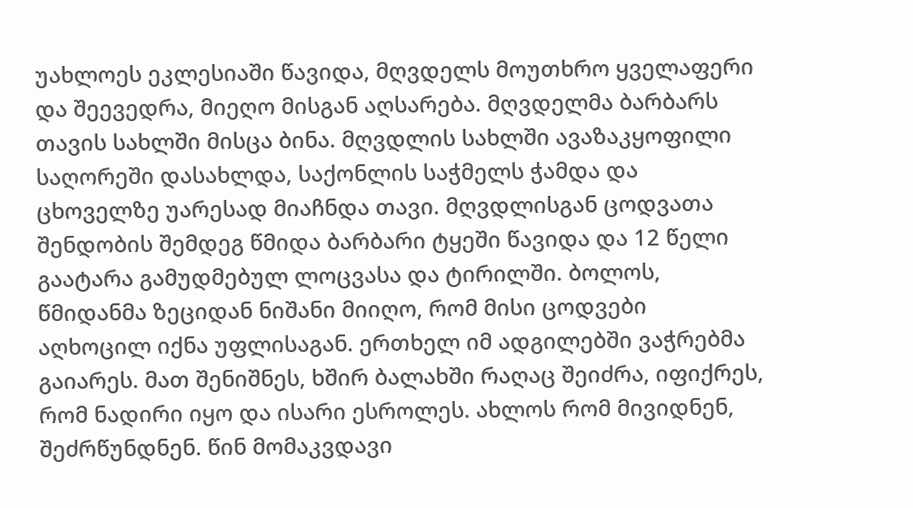უახლოეს ეკლესიაში წავიდა, მღვდელს მოუთხრო ყველაფერი და შეევედრა, მიეღო მისგან აღსარება. მღვდელმა ბარბარს თავის სახლში მისცა ბინა. მღვდლის სახლში ავაზაკყოფილი საღორეში დასახლდა, საქონლის საჭმელს ჭამდა და ცხოველზე უარესად მიაჩნდა თავი. მღვდლისგან ცოდვათა შენდობის შემდეგ წმიდა ბარბარი ტყეში წავიდა და 12 წელი გაატარა გამუდმებულ ლოცვასა და ტირილში. ბოლოს, წმიდანმა ზეციდან ნიშანი მიიღო, რომ მისი ცოდვები აღხოცილ იქნა უფლისაგან. ერთხელ იმ ადგილებში ვაჭრებმა გაიარეს. მათ შენიშნეს, ხშირ ბალახში რაღაც შეიძრა, იფიქრეს, რომ ნადირი იყო და ისარი ესროლეს. ახლოს რომ მივიდნენ, შეძრწუნდნენ. წინ მომაკვდავი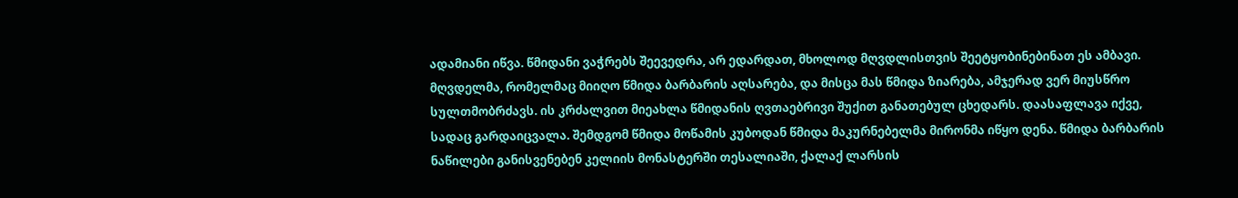ადამიანი იწვა. წმიდანი ვაჭრებს შეევედრა, არ ედარდათ, მხოლოდ მღვდლისთვის შეეტყობინებინათ ეს ამბავი. მღვდელმა, რომელმაც მიიღო წმიდა ბარბარის აღსარება, და მისცა მას წმიდა ზიარება, ამჯერად ვერ მიუსწრო სულთმობრძავს. ის კრძალვით მიეახლა წმიდანის ღვთაებრივი შუქით განათებულ ცხედარს. დაასაფლავა იქვე, სადაც გარდაიცვალა. შემდგომ წმიდა მოწამის კუბოდან წმიდა მაკურნებელმა მირონმა იწყო დენა. წმიდა ბარბარის ნაწილები განისვენებენ კელიის მონასტერში თესალიაში, ქალაქ ლარსის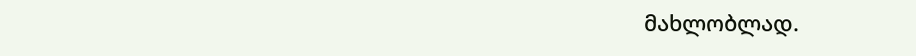მახლობლად.